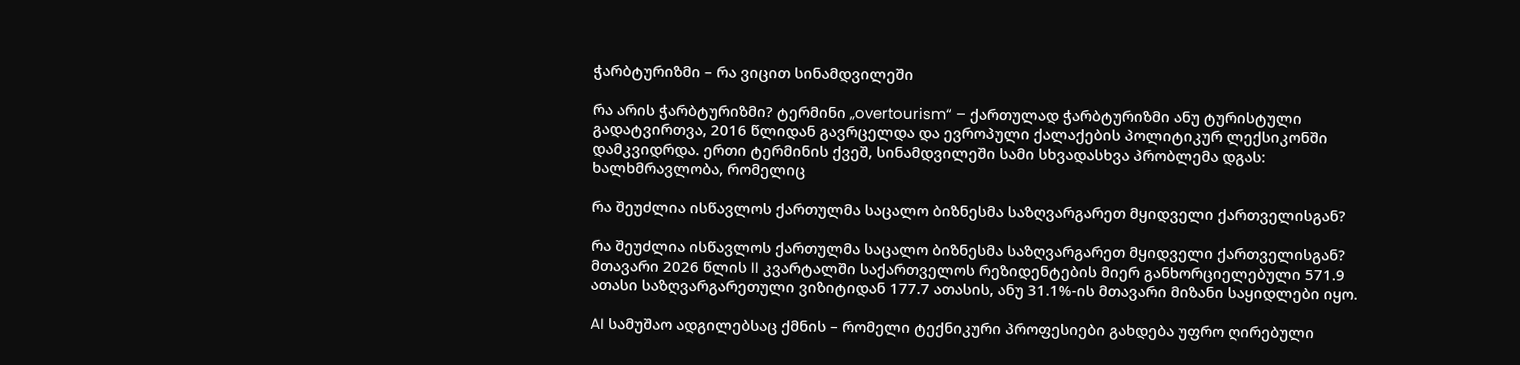ჭარბტურიზმი – რა ვიცით სინამდვილეში

რა არის ჭარბტურიზმი? ტერმინი „overtourism“ – ქართულად ჭარბტურიზმი ანუ ტურისტული გადატვირთვა, 2016 წლიდან გავრცელდა და ევროპული ქალაქების პოლიტიკურ ლექსიკონში დამკვიდრდა. ერთი ტერმინის ქვეშ, სინამდვილეში სამი სხვადასხვა პრობლემა დგას: ხალხმრავლობა, რომელიც

რა შეუძლია ისწავლოს ქართულმა საცალო ბიზნესმა საზღვარგარეთ მყიდველი ქართველისგან?

რა შეუძლია ისწავლოს ქართულმა საცალო ბიზნესმა საზღვარგარეთ მყიდველი ქართველისგან? მთავარი 2026 წლის II კვარტალში საქართველოს რეზიდენტების მიერ განხორციელებული 571.9 ათასი საზღვარგარეთული ვიზიტიდან 177.7 ათასის, ანუ 31.1%-ის მთავარი მიზანი საყიდლები იყო.

AI სამუშაო ადგილებსაც ქმნის – რომელი ტექნიკური პროფესიები გახდება უფრო ღირებული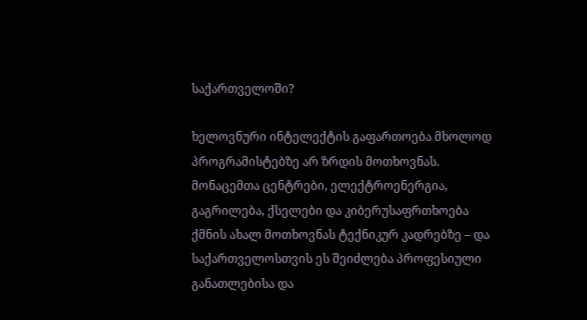საქართველოში?

ხელოვნური ინტელექტის გაფართოება მხოლოდ პროგრამისტებზე არ ზრდის მოთხოვნას. მონაცემთა ცენტრები, ელექტროენერგია, გაგრილება, ქსელები და კიბერუსაფრთხოება ქმნის ახალ მოთხოვნას ტექნიკურ კადრებზე – და საქართველოსთვის ეს შეიძლება პროფესიული განათლებისა და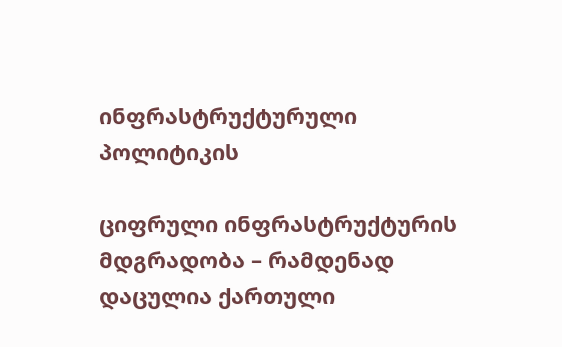ინფრასტრუქტურული პოლიტიკის

ციფრული ინფრასტრუქტურის მდგრადობა – რამდენად დაცულია ქართული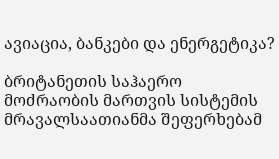ავიაცია, ბანკები და ენერგეტიკა?

ბრიტანეთის საჰაერო მოძრაობის მართვის სისტემის მრავალსაათიანმა შეფერხებამ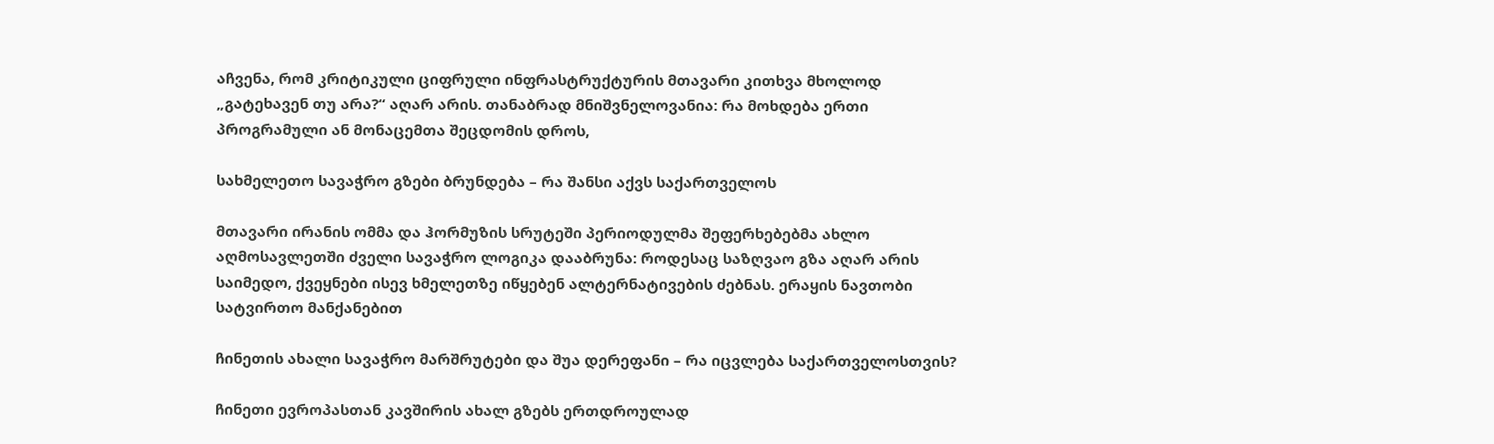აჩვენა, რომ კრიტიკული ციფრული ინფრასტრუქტურის მთავარი კითხვა მხოლოდ „გატეხავენ თუ არა?“ აღარ არის. თანაბრად მნიშვნელოვანია: რა მოხდება ერთი პროგრამული ან მონაცემთა შეცდომის დროს,

სახმელეთო სავაჭრო გზები ბრუნდება – რა შანსი აქვს საქართველოს

მთავარი ირანის ომმა და ჰორმუზის სრუტეში პერიოდულმა შეფერხებებმა ახლო აღმოსავლეთში ძველი სავაჭრო ლოგიკა დააბრუნა: როდესაც საზღვაო გზა აღარ არის საიმედო, ქვეყნები ისევ ხმელეთზე იწყებენ ალტერნატივების ძებნას. ერაყის ნავთობი სატვირთო მანქანებით

ჩინეთის ახალი სავაჭრო მარშრუტები და შუა დერეფანი – რა იცვლება საქართველოსთვის?

ჩინეთი ევროპასთან კავშირის ახალ გზებს ერთდროულად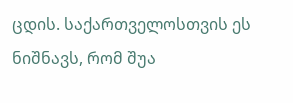ცდის. საქართველოსთვის ეს ნიშნავს, რომ შუა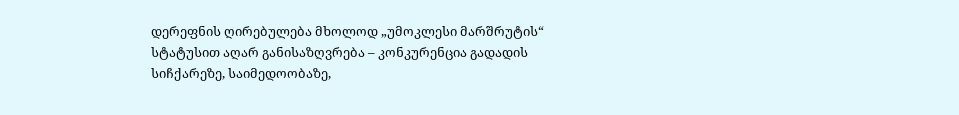დერეფნის ღირებულება მხოლოდ „უმოკლესი მარშრუტის“ სტატუსით აღარ განისაზღვრება – კონკურენცია გადადის სიჩქარეზე, საიმედოობაზე,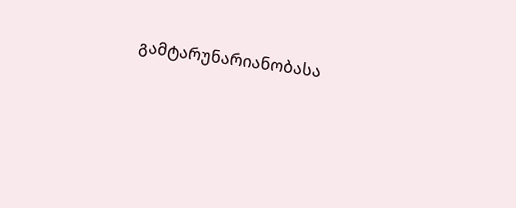გამტარუნარიანობასა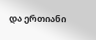და ერთიანი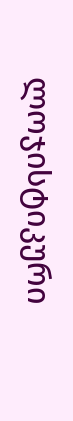ლოჯისტიკური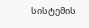სისტემის